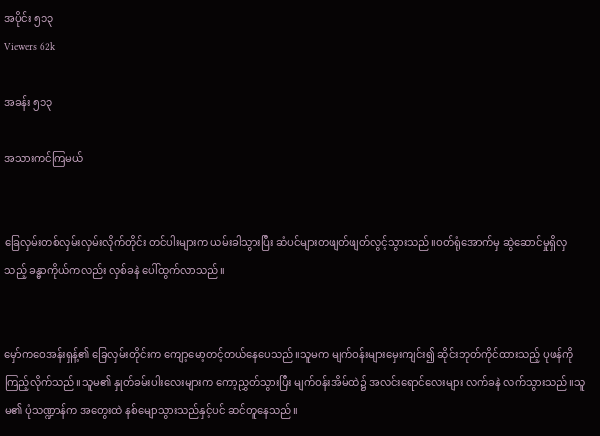အပိုင်း ၅၁၃
Viewers 62k

အခန်း ၅၁၃

အသားကင်ကြမယ်


ခြေလှမ်းတစ်လှမ်းလှမ်းလိုက်တိုင်း တင်ပါးများက ယမ်းခါသွားပြီး ဆံပင်များတဖျတ်ဖျတ်လွင့်သွားသည်။ဝတ်ရုံအောက်မှ ဆွဲဆောင်မှုရှိလှသည့် ခန္ဓာကိုယ်ကလည်း လှစ်ခနဲ ပေါ်ထွက်လာသည်။


မှော်ကဝေအန်းရှန့်၏ ခြေလှမ်းတိုင်းက ကျော့မော့တင့်တယ်နေပေသည်။သူမက မျက်ဝန်းများမှေးကျင်း၍ ဆိုင်းဘုတ်ကိုင်ထားသည့် ပုဖန်ကို ကြည့်လိုက်သည်။သူမ၏ နှုတ်ခမ်းပါးလေးများက ကော့ညွှတ်သွားပြီး မျက်ဝန်းအိမ်ထဲ၌ အလင်းရောင်လေးများ လက်ခနဲ လက်သွားသည်။သူမ၏ ပုံသဏ္ဍာန်က အတွေးထဲ နစ်မျောသွားသည်နှင့်ပင် ဆင်တူနေသည်။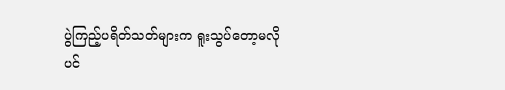ပွဲကြည့်ပရိတ်သတ်များက ရူးသွပ်တော့မလိုပင်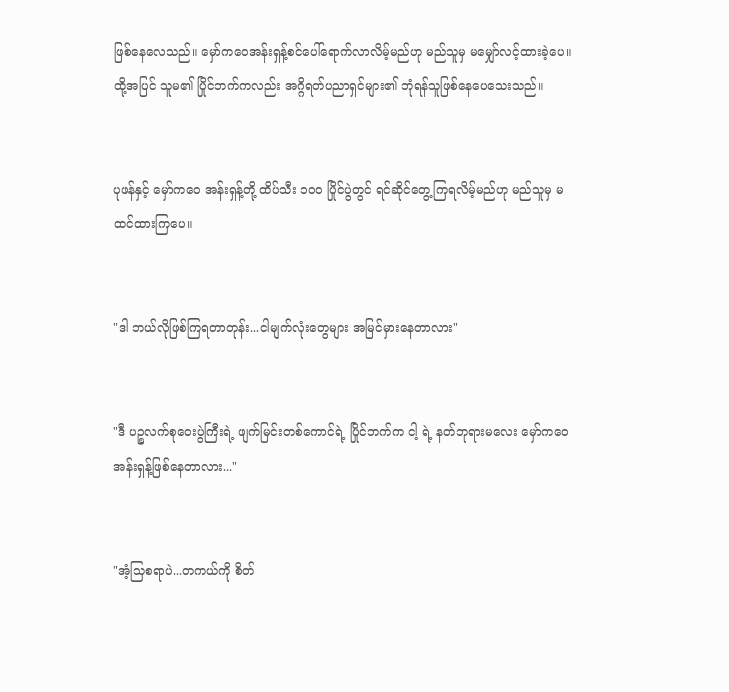ဖြစ်နေလေသည်။ မှော်ကဝေအန်းရှန့်စင်ပေါ်ရောက်လာလိမ့်မည်ဟု မည်သူမှ မမျှော်လင့်ထားခဲ့ပေ။ထို့အပြင် သူမ၏ ပြိုင်ဘက်ကလည်း အဂ္ဂိရတ်ပညာရှင်များ၏ ဘုံရန်သူဖြစ်နေပေသေးသည်။


ပုဖန်နှင့် မှော်ကဝေ အန်းရှန့်တို့ ထိပ်သီး ၁၀၀ ပြိုင်ပွဲတွင် ရင်ဆိုင်တွေ့ကြရလိမ့်မည်ဟု မည်သူမှ မထင်ထားကြပေ။


"ဒါ ဘယ်လိုဖြစ်ကြရတာတုန်း...ငါမျက်လုံးတွေများ အမြင်မှားနေတာလား"


"ဒီ ပဉ္စလက်စုဝေးပွဲကြီးရဲ့ ဖျက်မြင်းတစ်ကောင်ရဲ့ ပြိုင်ဘက်က ငါ့ ရဲ့ နတ်ဘုရားမလေး မှော်ကဝေအန်းရှန့်ဖြစ်နေတာလား..."


"အံ့သြစရာပဲ...တကယ်ကို စိတ်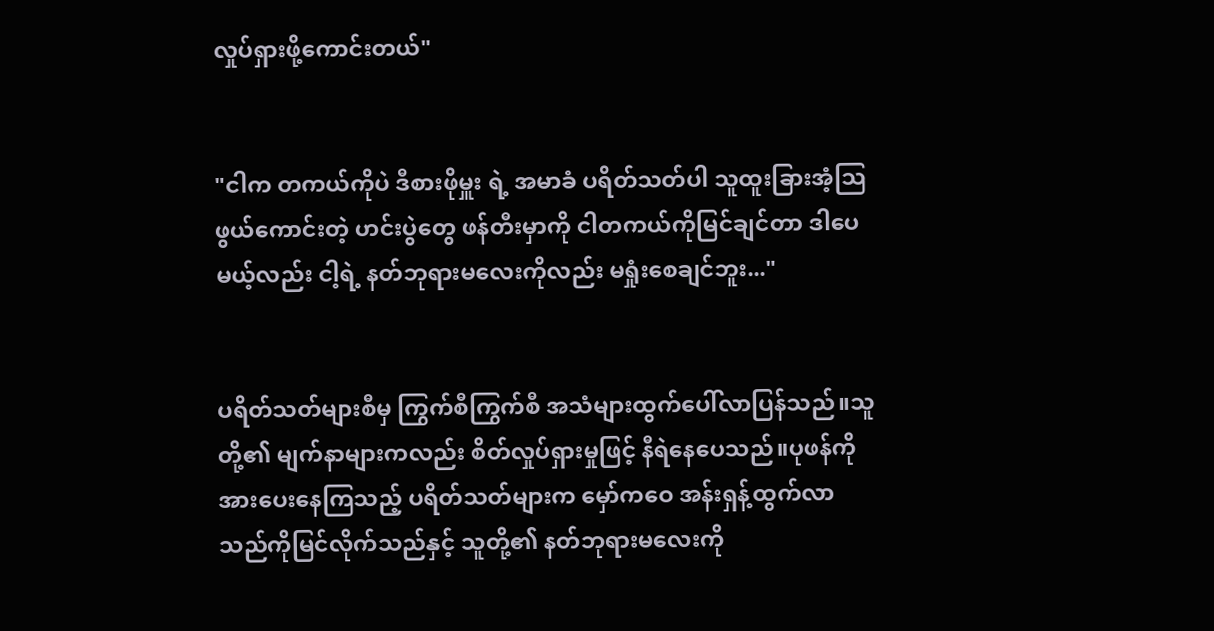လှုပ်ရှားဖို့ကောင်းတယ်"


"ငါက တကယ်ကိုပဲ ဒီစားဖိုမှူး ရဲ့ အမာခံ ပရိတ်သတ်ပါ သူထူးခြားအံ့သြဖွယ်ကောင်းတဲ့ ဟင်းပွဲတွေ ဖန်တီးမှာကို ငါတကယ်ကိုမြင်ချင်တာ ဒါပေမယ့်လည်း ငါ့ရဲ့ နတ်ဘုရားမလေးကိုလည်း မရှုံးစေချင်ဘူး..."


ပရိတ်သတ်များစီမှ ကြွက်စီကြွက်စီ အသံများထွက်ပေါ်လာပြန်သည်။သူတို့၏ မျက်နာများကလည်း စိတ်လှုပ်ရှားမှုဖြင့် နီရဲနေပေသည်။ပုဖန်ကို အားပေးနေကြသည့် ပရိတ်သတ်များက မှော်ကဝေ အန်းရှန့်ထွက်လာသည်ကိုမြင်လိုက်သည်နှင့် သူတို့၏ နတ်ဘုရားမလေးကို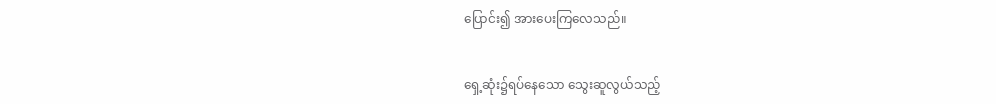ပြောင်း၍ အားပေးကြလေသည်။


ရှေ့ဆုံး၌ရပ်နေသော သွေးဆူလွယ်သည့်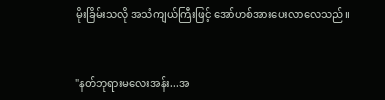မိုးခြိမ်းသလို အသံကျယ်ကြီးဖြင့် အော်ဟစ်အားပေးလာလေသည်။


"နတ်ဘုရားမလေးအန်း...အ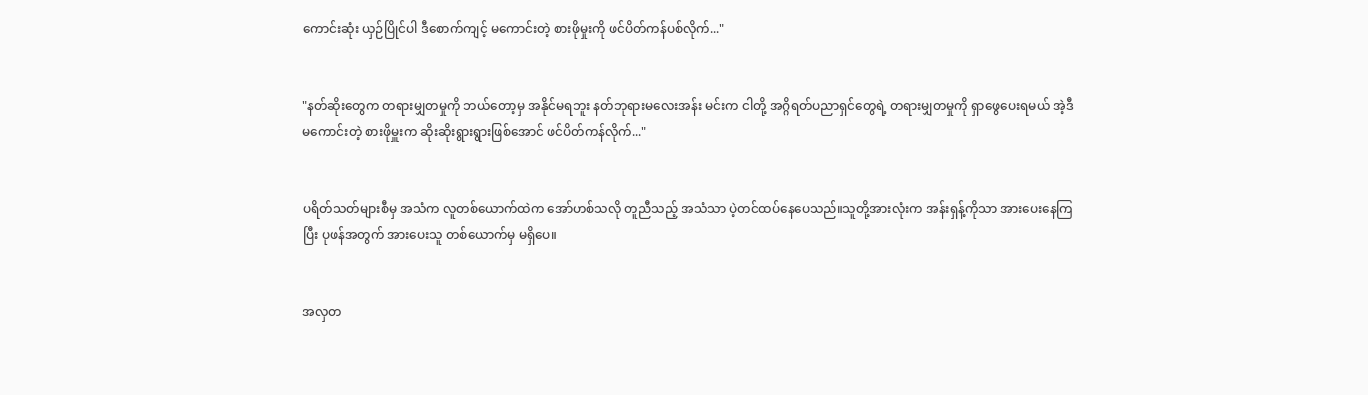ကောင်းဆုံး ယှဉ်ပြိုင်ပါ ဒီစောက်ကျင့် မကောင်းတဲ့ စားဖိုမှုးကို ဖင်ပိတ်ကန်ပစ်လိုက်..."


"နတ်ဆိုးတွေက တရားမျှတမှုကို ဘယ်တော့မှ အနိုင်မရဘူး နတ်ဘုရားမလေးအန်း မင်းက ငါတို့ အဂ္ဂိရတ်ပညာရှင်တွေရဲ့ တရားမျှတမှုကို ရှာဖွေပေးရမယ် အဲ့ဒီ မကောင်းတဲ့ စားဖိုမှူးက ဆိုးဆိုးရွားရွားဖြစ်အောင် ဖင်ပိတ်ကန်လိုက်..."


ပရိတ်သတ်များစီမှ အသံက လူတစ်ယောက်ထဲက အော်ဟစ်သလို တူညီသည့် အသံသာ ပဲ့တင်ထပ်နေပေသည်။သူတို့အားလုံးက အန်းရှန့်ကိုသာ အားပေးနေကြပြီး ပုဖန်အတွက် အားပေးသူ တစ်ယောက်မှ မရှိပေ။


အလှတ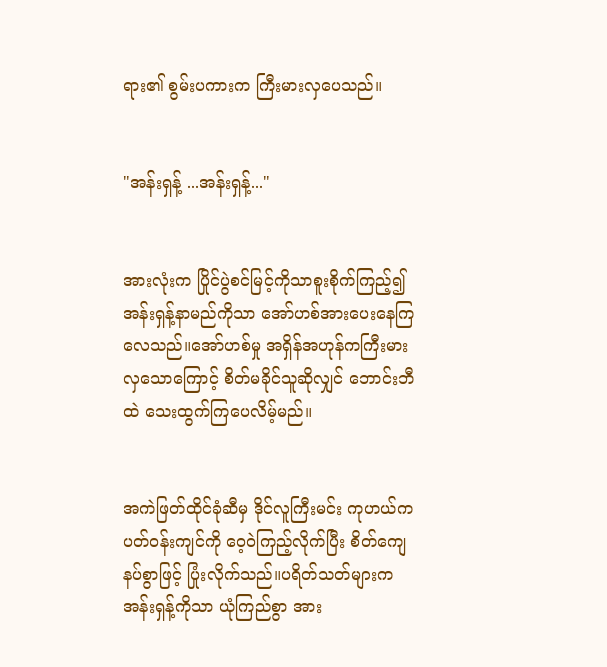ရား၏ စွမ်းပကားက ကြီးမားလှပေသည်။


"အန်းရှန့် ...အန်းရှန့်..."


အားလုံးက ပြိုင်ပွဲစင်မြင့်ကိုသာစူးစိုက်ကြည့်၍ အန်းရှန့်နာမည်ကိုသာ အော်ဟစ်အားပေးနေကြလေသည်။အော်ဟစ်မှု အရှိန်အဟုန်ကကြီးမားလှသောကြောင့် စိတ်မခိုင်သူဆိုလျှင် ဘောင်းဘီထဲ သေးထွက်ကြပေလိမ့်မည်။


အကဲဖြတ်ထိုင်ခုံဆီမှ ဒိုင်လူကြီးမင်း ကုဟယ်က ပတ်ဝန်းကျင်ကို ဝေ့ဝဲကြည့်လိုက်ပြီး စိတ်ကျေနပ်စွာဖြင့် ပြုံးလိုက်သည်။ပရိတ်သတ်များက အန်းရှန့်ကိုသာ ယုံကြည်စွာ အား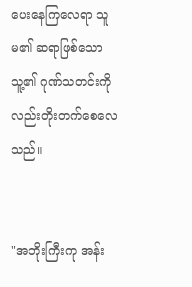ပေးနေကြလေရာ သူမ၏ ဆရာဖြစ်သော သူ့၏ ဂုဏ်သတင်းကိုလည်းတိုးတက်စေလေသည်။


"အဘိုးကြီးကု အန်း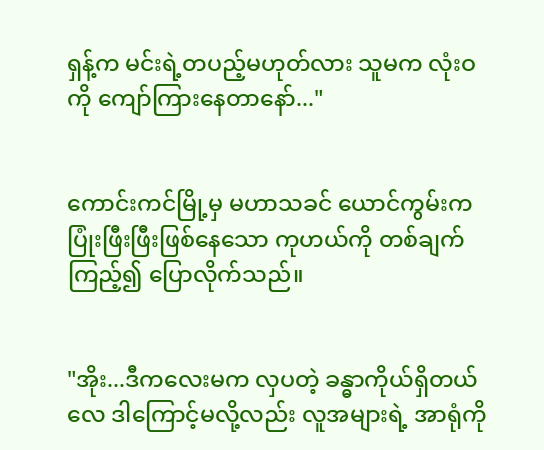ရှန့်က မင်းရဲ့တပည့်မဟုတ်လား သူမက လုံးဝကို ကျော်ကြားနေတာနော်..."


ကောင်းကင်မြို့မှ မဟာသခင် ယောင်ကွမ်းက ပြုံးဖြီးဖြီးဖြစ်နေသော ကုဟယ်ကို တစ်ချက်ကြည့်၍ ပြောလိုက်သည်။


"အိုး...ဒီကလေးမက လှပတဲ့ ခန္ဓာကိုယ်ရှိတယ်လေ ဒါကြောင့်မလို့လည်း လူအများရဲ့ အာရုံကို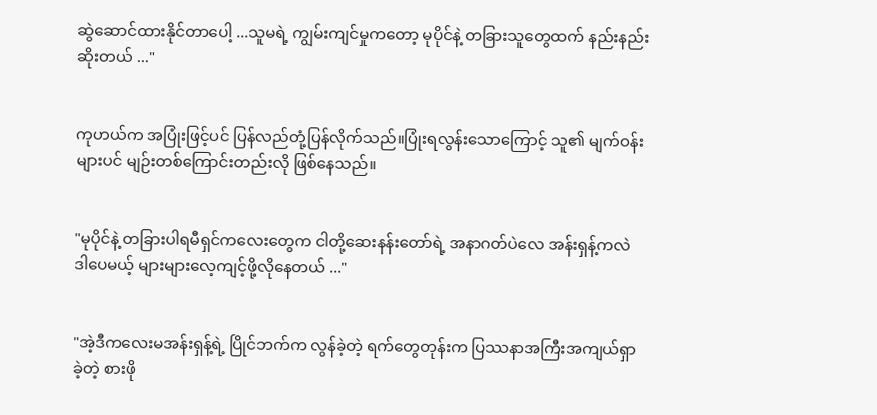ဆွဲဆောင်ထားနိုင်တာပေါ့ ...သူမရဲ့ ကျွမ်းကျင်မှုကတော့ မုပိုင်နဲ့ တခြားသူတွေထက် နည်းနည်းဆိုးတယ် ..."


ကုဟယ်က အပြုံးဖြင့်ပင် ပြန်လည်တုံ့ပြန်လိုက်သည်။ပြုံးရလွန်းသောကြောင့် သူ၏ မျက်ဝန်းများပင် မျဉ်းတစ်ကြောင်းတည်းလို ဖြစ်နေသည်။


"မုပိုင်နဲ့ တခြားပါရမီရှင်ကလေးတွေက ငါတို့ဆေးနန်းတော်ရဲ့ အနာဂတ်ပဲလေ အန်းရှန့်ကလဲ ဒါပေမယ့် များများလေ့ကျင့်ဖို့လိုနေတယ် ..."


"အဲ့ဒီကလေးမအန်းရှန့်ရဲ့ ပြိုင်ဘက်က လွန်ခဲ့တဲ့ ရက်တွေတုန်းက ပြဿနာအကြီးအကျယ်ရှာခဲ့တဲ့ စားဖို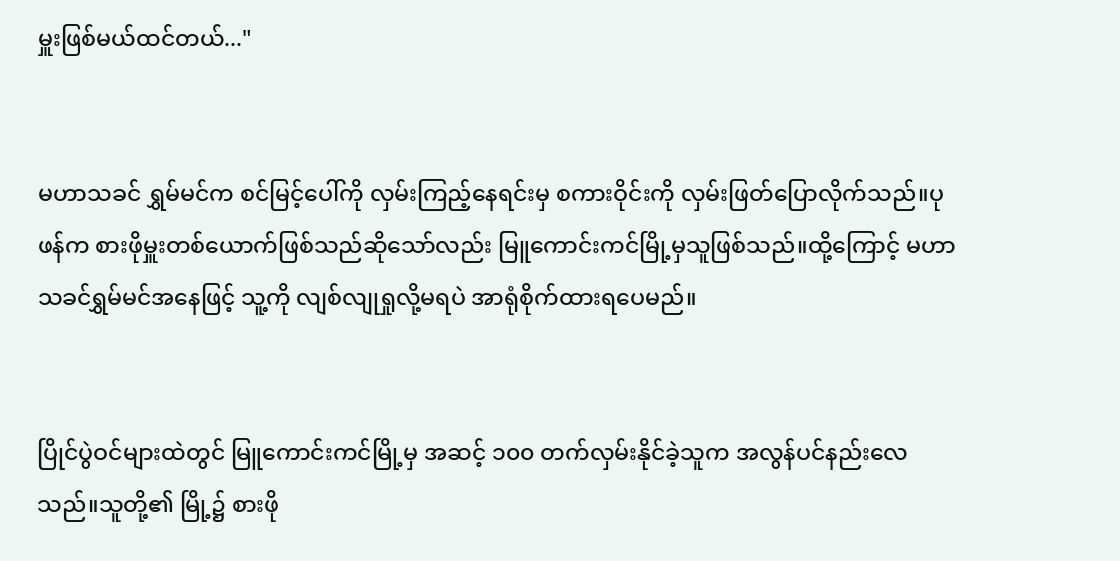မှူးဖြစ်မယ်ထင်တယ်..."


မဟာသခင် ရွှမ်မင်က စင်မြင့်ပေါ်ကို လှမ်းကြည့်နေရင်းမှ စကားဝိုင်းကို လှမ်းဖြတ်ပြောလိုက်သည်။ပုဖန်က စားဖိုမှူးတစ်ယောက်ဖြစ်သည်ဆိုသော်လည်း မြူကောင်းကင်မြို့မှသူဖြစ်သည်။ထို့ကြောင့် မဟာသခင်ရွှမ်မင်အနေဖြင့် သူ့ကို လျစ်လျုရှုလို့မရပဲ အာရုံစိုက်ထားရပေမည်။


ပြိုင်ပွဲဝင်များထဲတွင် မြူကောင်းကင်မြို့မှ အဆင့် ၁၀၀ တက်လှမ်းနိုင်ခဲ့သူက အလွန်ပင်နည်းလေသည်။သူတို့၏ မြို့၌ စားဖို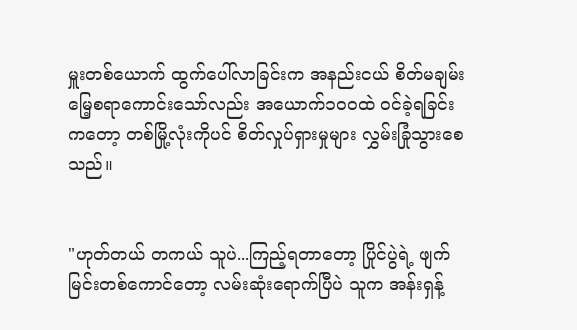မှူးတစ်ယောက် ထွက်ပေါ်လာခြင်းက အနည်းငယ် စိတ်မချမ်းမြေ့စရာကောင်းသော်လည်း အယောက်၁၀၀ထဲ ဝင်ခဲ့ရခြင်းကတော့ တစ်မြို့လုံးကိုပင် စိတ်လှုပ်ရှားမှုများ လွှမ်းခြုံသွားစေသည်။


"ဟုတ်တယ် တကယ် သူပဲ...ကြည့်ရတာတော့ ပြိုင်ပွဲရဲ့ ဖျက်မြင်းတစ်ကောင်တော့ လမ်းဆုံးရောက်ပြီပဲ သူက အန်းရှန့်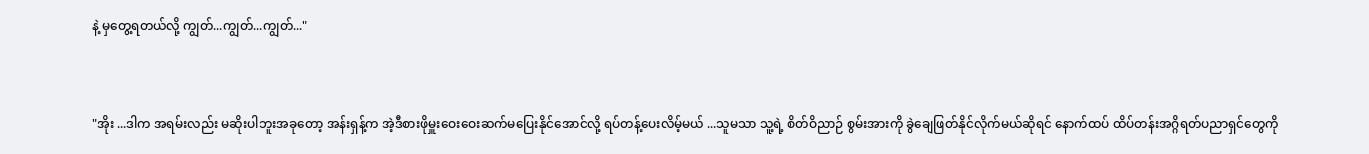နဲ့ မှတွေ့ရတယ်လို့ ကျွတ်...ကျွတ်...ကျွတ်..."


"အိုး ...ဒါက အရမ်းလည်း မဆိုးပါဘူးအခုတော့ အန်းရှန့်က အဲ့ဒီစားဖိုမှူးဝေးဝေးဆက်မပြေးနိုင်အောင်လို့ ရပ်တန့်ပေးလိမ့်မယ် ...သူမသာ သူ့ရဲ့ စိတ်ဝိညာဉ် စွမ်းအားကို ခွဲချေဖြတ်နိုင်လိုက်မယ်ဆိုရင် နောက်ထပ် ထိပ်တန်းအဂ္ဂိရတ်ပညာရှင်တွေကို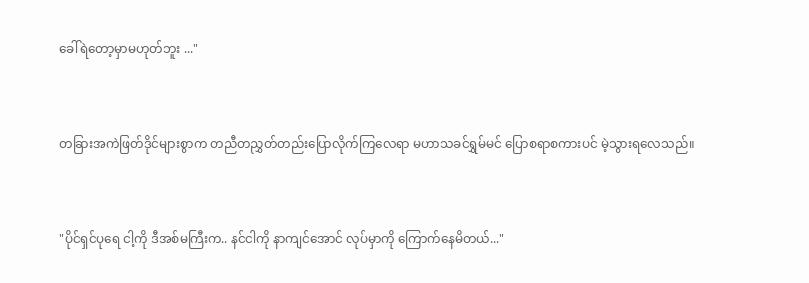ခေါ်ရဲတော့မှာမဟုတ်ဘူး ..."


တခြားအကဲဖြတ်ဒိုင်များစွာက တညီတညွှတ်တည်းပြောလိုက်ကြလေရာ မဟာသခင်ရွှမ်မင် ပြောစရာစကားပင် မဲ့သွားရလေသည်။


"ပိုင်ရှင်ပုရေ ငါ့ကို ဒီအစ်မကြီးက.. နင်ငါကို နာကျင်အောင် လုပ်မှာကို ကြောက်နေမိတယ်..."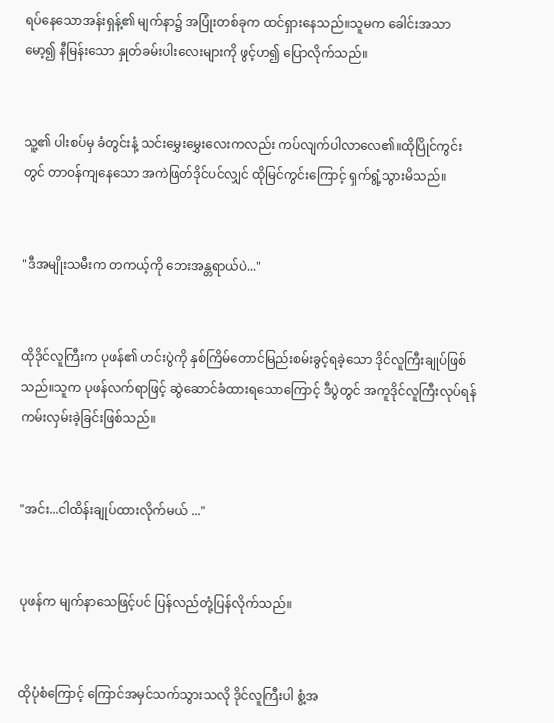ရပ်နေသောအန်းရှန့်၏ မျက်နာ၌ အပြုံးတစ်ခုက ထင်ရှားနေသည်။သူမက ခေါင်းအသာမော့၍ နီမြန်းသော နှုတ်ခမ်းပါးလေးများကို ဖွင့်ဟ၍ ပြောလိုက်သည်။


သူ့၏ ပါးစပ်မှ ခံတွင်းနံ့ သင်းမွှေးမွှေးလေးကလည်း ကပ်လျက်ပါလာလေ၏။ထိုပြိုင်ကွင်းတွင် တာဝန်ကျနေသော အကဲဖြတ်ဒိုင်ပင်လျှင် ထိုမြင်ကွင်းကြောင့် ရှက်ရွံ့သွားမိသည်။


"ဒီအမျိုးသမီးက တကယ့်ကို ဘေးအန္တရာယ်ပဲ..."


ထိုဒိုင်လူကြီးက ပုဖန်၏ ဟင်းပွဲကို နှစ်ကြိမ်တောင်မြည်းစမ်းခွင့်ရခဲ့သော ဒိုင်လူကြီးချုပ်ဖြစ်သည်။သူက ပုဖန်လက်ရာဖြင့် ဆွဲဆောင်ခံထားရသောကြောင့် ဒီပွဲတွင် အကူဒိုင်လူကြီးလုပ်ရန် ကမ်းလှမ်းခဲ့ခြင်းဖြစ်သည်။


"အင်း...ငါထိန်းချုပ်ထားလိုက်မယ် ..."


ပုဖန်က မျက်နာသေဖြင့်ပင် ပြန်လည်တုံ့ပြန်လိုက်သည်။


ထိုပုံစံကြောင့် ကြောင်အမှင်သက်သွားသလို ဒိုင်လူကြီးပါ စွံ့အ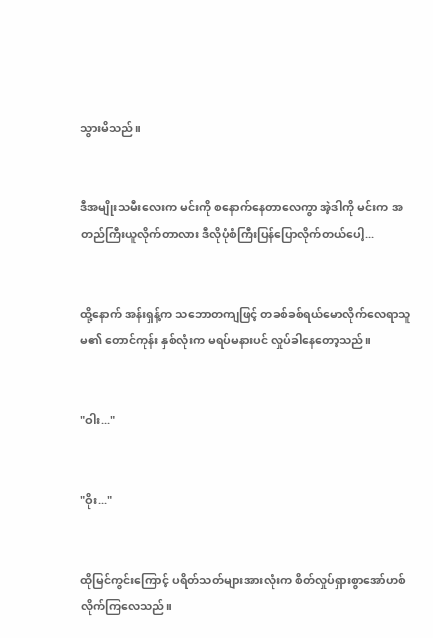သွားမိသည်။


ဒီအမျိုးသမီးလေးက မင်းကို စနောက်နေတာလေကွာ အဲ့ဒါကို မင်းက အတည်ကြီးယူလိုက်တာလား ဒီလိုပုံစံကြီးပြန်ပြောလိုက်တယ်ပေါ့...


ထို့နောက် အန်းရှန့်က သဘောတကျဖြင့် တခစ်ခစ်ရယ်မောလိုက်လေရာသူမ၏ တောင်ကုန်း နှစ်လုံးက မရပ်မနားပင် လှုပ်ခါနေတော့သည်။


"ဝါး..."


"ဝိုး..."


ထိုမြင်ကွင်းကြောင့် ပရိတ်သတ်များအားလုံးက စိတ်လှုပ်ရှားစွာအော်ဟစ်လိုက်ကြလေသည်။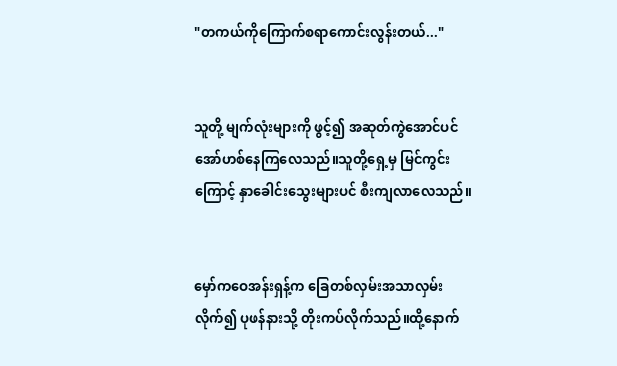"တကယ်ကိုကြောက်စရာကောင်းလွန်းတယ်..."


သူတို့ မျက်လုံးများကို ဖွင့်၍ အဆုတ်ကွဲအောင်ပင် အော်ဟစ်နေကြလေသည်။သူတို့ရှေ့မှ မြင်ကွင်းကြောင့် နှာခေါင်းသွေးများပင် စီးကျလာလေသည်။


မှော်ကဝေအန်းရှန့်က ခြေတစ်လှမ်းအသာလှမ်းလိုက်၍ ပုဖန်နားသို့ တိုးကပ်လိုက်သည်။ထို့နောက်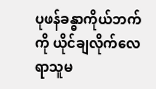ပုဖန်ခန္ဓာကိုယ်ဘက်ကို ယိုင်ချလိုက်လေရာသူမ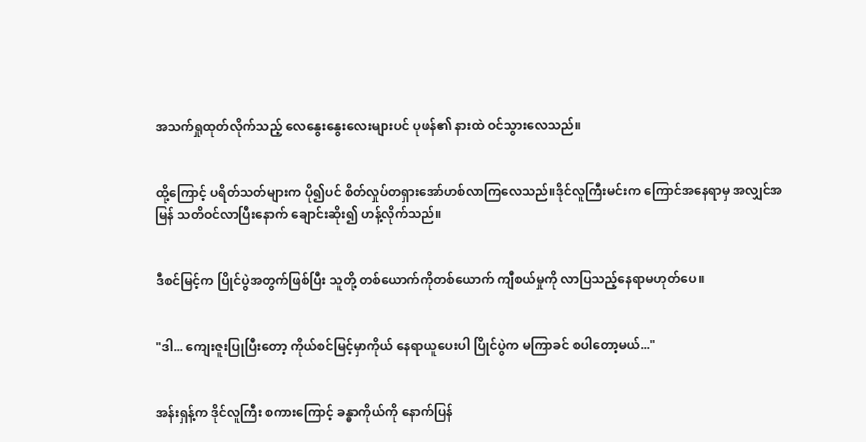အသက်ရှုထုတ်လိုက်သည့် လေနွေးနွေးလေးများပင် ပုဖန်၏ နားထဲ ဝင်သွားလေသည်။


ထို့ကြောင့် ပရိတ်သတ်များက ပို၍ပင် စိတ်လှုပ်တရှားအော်ဟစ်လာကြလေသည်။ဒိုင်လူကြီးမင်းက ကြောင်အနေရာမှ အလျှင်အမြန် သတိဝင်လာပြီးနောက် ချောင်းဆိုး၍ ဟန့်လိုက်သည်။


ဒီစင်မြင့်က ပြိုင်ပွဲအတွက်ဖြစ်ပြီး သူတို့ တစ်ယောက်ကိုတစ်ယောက် ကျီစယ်မှုကို လာပြသည့်နေရာမဟုတ်ပေ။


"ဒါ... ကျေးဇူးပြုပြီးတော့ ကိုယ်စင်မြင့်မှာကိုယ် နေရာယူပေးပါ ပြိုင်ပွဲက မကြာခင် စပါတော့မယ်..."


အန်းရှန့်က ဒိုင်လူကြီး စကားကြောင့် ခန္ဓာကိုယ်ကို နောက်ပြန်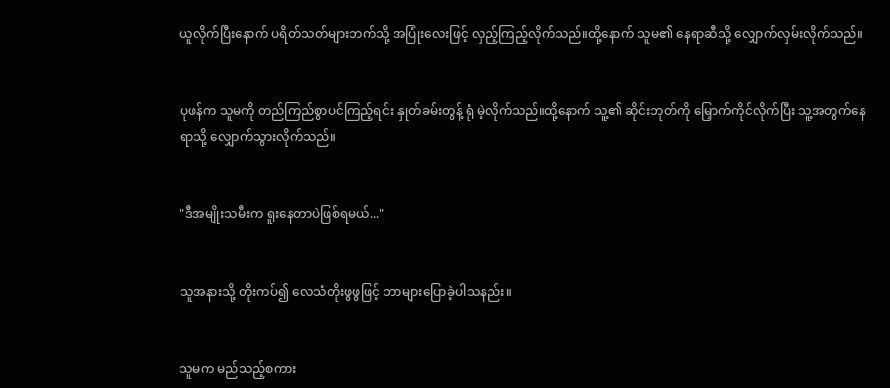ယူလိုက်ပြီးနောက် ပရိတ်သတ်များဘက်သို့ အပြုံးလေးဖြင့် လှည့်ကြည့်လိုက်သည်။ထို့နောက် သူမ၏ နေရာဆီသို့ လျှောက်လှမ်းလိုက်သည်။


ပုဖန်က သူမကို တည်ကြည်စွာပင်ကြည့်ရင်း နှုတ်ခမ်းတွန့် ရုံ မဲ့လိုက်သည်။ထို့နောက် သူ့၏ ဆိုင်းဘုတ်ကို မြှောက်ကိုင်လိုက်ပြီး သူ့အတွက်နေရာသို့ လျှောက်သွားလိုက်သည်။


"ဒီအမျိုးသမီးက ရူးနေတာပဲဖြစ်ရမယ်..."


သူအနားသို့ တိုးကပ်၍ လေသံတိုးဖွဖွဖြင့် ဘာများပြောခဲ့ပါသနည်း။


သူမက မည်သည့်စကား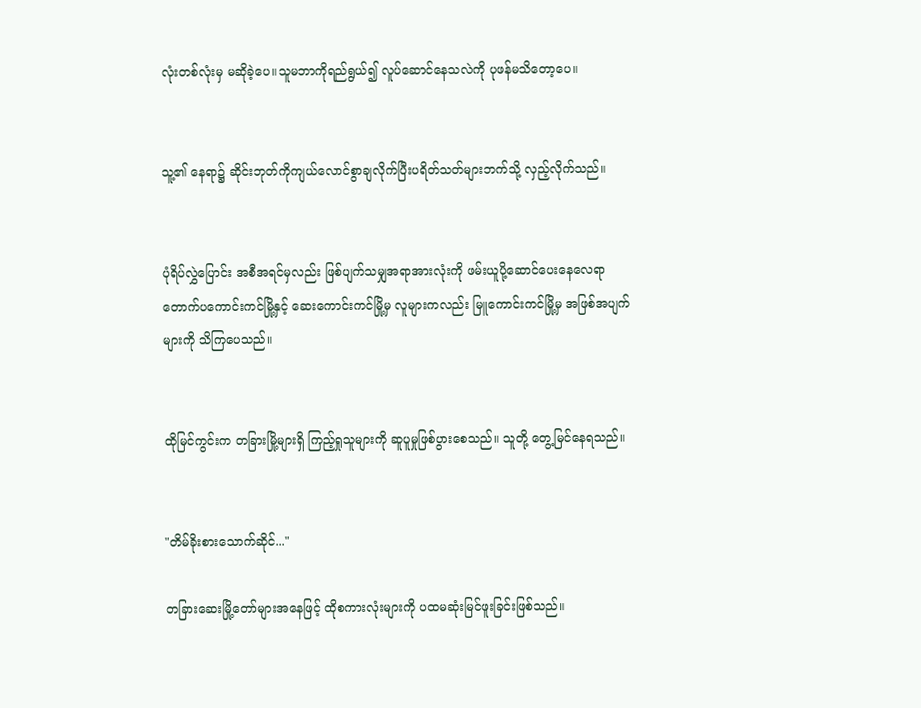လုံးတစ်လုံးမှ မဆိုခဲ့ပေ။သူမဘာကိုရည်ရွယ်၍ လူပ်ဆောင်နေသလဲကို ပုဖန်မသိတော့ပေ။


သူ့၏ နေရာ၌ ဆိုင်းဘုတ်ကိုကျယ်လောင်စွာချလိုက်ပြီးပရိတ်သတ်များဘက်သို့ လှည့်လိုက်သည်။


ပုံရိပ်လွှဲပြောင်း အစီအရင်မှလည်း ဖြစ်ပျက်သမျှအရာအားလုံးကို ဖမ်းယူပို့ဆောင်ပေးနေလေရာ တောက်ပကောင်းကင်မြို့နှင့် ဆေးကောင်းကင်မြို့မှ လူများကလည်း မြူကောင်းကင်မြို့မှ အဖြစ်အပျက်များကို သိကြပေသည်။


ထိုမြင်ကွင်းက တခြားမြို့များရှိ ကြည့်ရှုသူများကို ဆူပူမှုဖြစ်ပွားစေသည်။ သူတို့ တွေ့မြင်နေရသည်။


"တိမ်ခိုးစားသောက်ဆိုင်..."

တခြားဆေးမြို့တော်များအနေဖြင့် ထိုစကားလုံးများကို ပထမဆုံးမြင်ဖူးခြင်းဖြစ်သည်။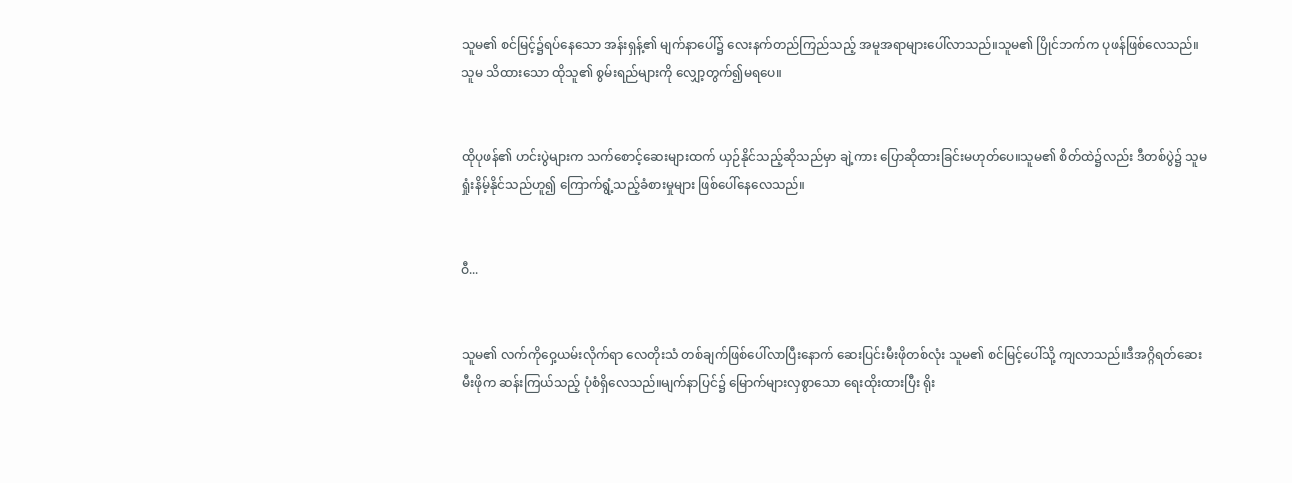သူမ၏ စင်မြင့်၌ရပ်နေသော အန်းရှန့်၏ မျက်နာပေါ်၌ လေးနက်တည်ကြည်သည့် အမူအရာများပေါ်လာသည်။သူမ၏ ပြိုင်ဘက်က ပုဖန်ဖြစ်လေသည်။သူမ သိထားသော ထိုသူ၏ စွမ်းရည်များကို လျှော့တွက်၍မရပေ။


ထိုပုဖန်၏ ဟင်းပွဲများက သက်စောင့်ဆေးများထက် ယှဉ်နိုင်သည့်ဆိုသည်မှာ ချဲ့ကား ပြောဆိုထားခြင်းမဟုတ်ပေ။သူမ၏ စိတ်ထဲ၌လည်း ဒီတစ်ပွဲ၌ သူမရှုံးနိမ့်နိုင်သည်ဟူ၍ ကြောက်ရွံ့သည့်ခံစားမှုများ ဖြစ်ပေါ်နေလေသည်။


ဝီ...


သူမ၏ လက်ကိုဝှေ့ယမ်းလိုက်ရာ လေတိုးသံ တစ်ချက်ဖြစ်ပေါ်လာပြီးနောက် ဆေးပြင်းမီးဖိုတစ်လုံး သူမ၏ စင်မြင့်ပေါ်သို့ ကျလာသည်။ဒီအဂ္ဂိရတ်ဆေးမီးဖိုက ဆန်းကြယ်သည့် ပုံစံရှိလေသည်။မျက်နာပြင်၌ မြောက်များလှစွာသော ရေးထိုးထားပြီး ရိုး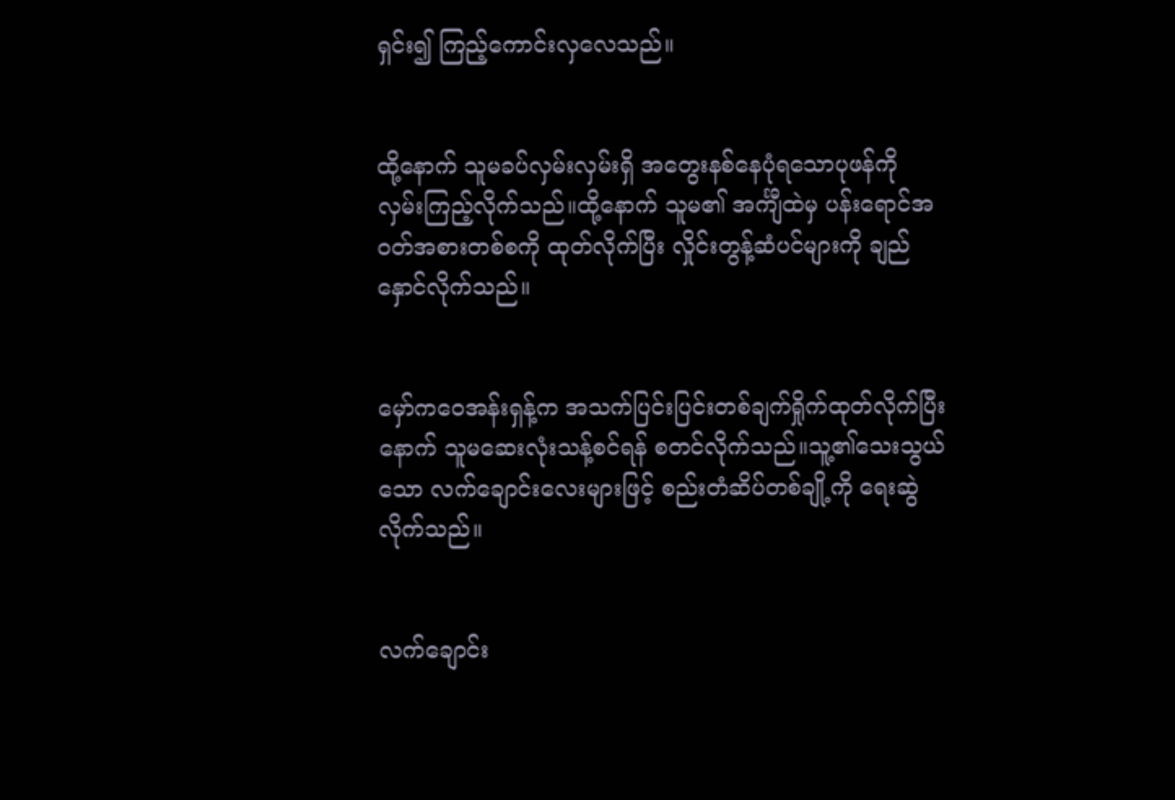ရှင်း၍ ကြည့်ကောင်းလှလေသည်။


ထို့နောက် သူမခပ်လှမ်းလှမ်းရှိ အတွေးနစ်နေပုံရသောပုဖန်ကို လှမ်းကြည့်လိုက်သည်။ထို့နောက် သူမ၏ အင်္ကျီထဲမှ ပန်းရောင်အဝတ်အစားတစ်စကို ထုတ်လိုက်ပြီး လှိုင်းတွန့်ဆံပင်များကို ချည်နှောင်လိုက်သည်။


မှော်ကဝေအန်းရှန့်က အသက်ပြင်းပြင်းတစ်ချက်ရှိုက်ထုတ်လိုက်ပြီးနောက် သူမဆေးလုံးသန့်စင်ရန် စတင်လိုက်သည်။သူ့၏သေးသွယ်သော လက်ချောင်းလေးများဖြင့် စည်းတံဆိပ်တစ်ချို့ကို ရေးဆွဲလိုက်သည်။


လက်ချောင်း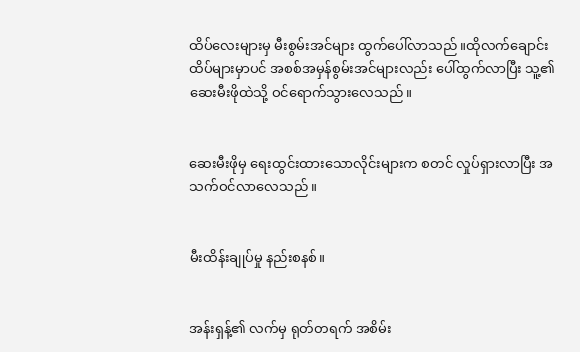ထိပ်လေးများမှ မီးစွမ်းအင်များ ထွက်ပေါ်လာသည်။ထိုလက်ချောင်းထိပ်များမှာပင် အစစ်အမှန်စွမ်းအင်များလည်း ပေါ်ထွက်လာပြီး သူ့၏ ဆေးမီးဖိုထဲသို့ ဝင်ရောက်သွားလေသည်။


ဆေးမီးဖိုမှ ရေးထွင်းထားသောလိုင်းများက စတင် လှုပ်ရှားလာပြီး အသက်ဝင်လာလေသည်။


မီးထိန်းချုပ်မှု နည်းစနစ်။


အန်းရှန့်၏ လက်မှ ရုတ်တရက် အစိမ်း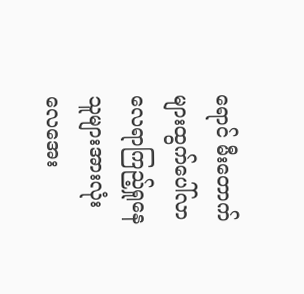ရောင် မီးတောက်များထွက်ပေါ်လာလေရာကြည့်ရှုနေသူများအားလုံး လေအေး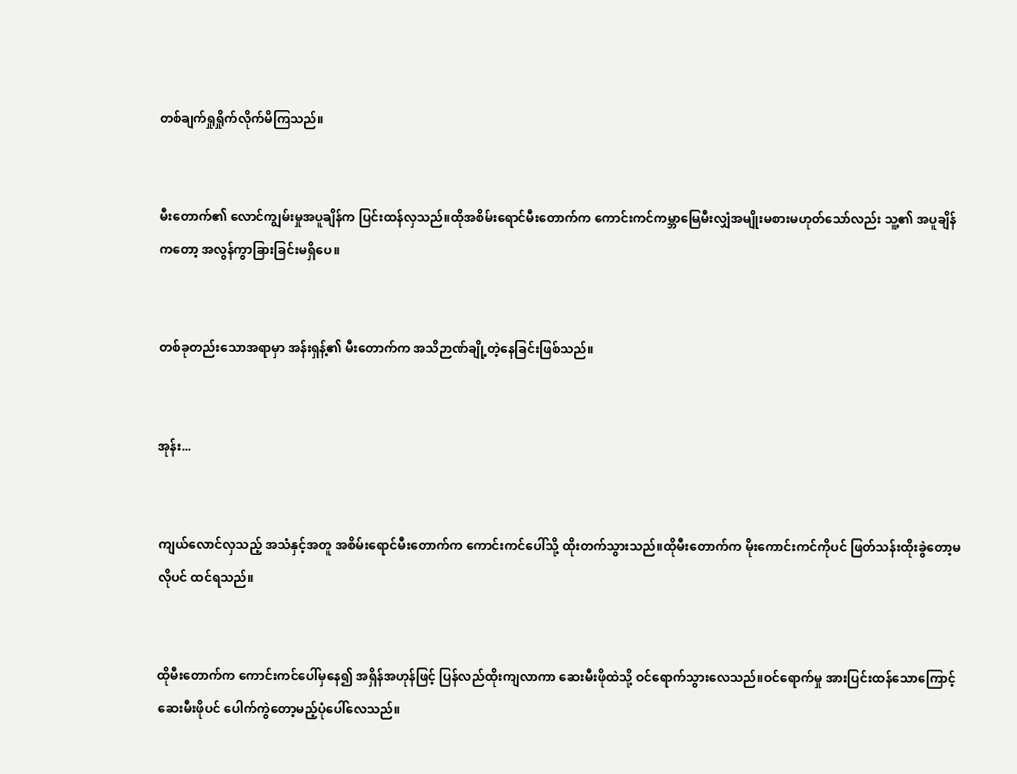တစ်ချက်ရှုရှိုက်လိုက်မိကြသည်။


မီးတောက်၏ လောင်ကျွမ်းမှုအပူချိန်က ပြင်းထန်လှသည်။ထိုအစိမ်းရောင်မီးတောက်က ကောင်းကင်ကမ္ဘာမြေမီးလျှံအမျိုးမစားမဟုတ်သော်လည်း သူ့၏ အပူချိန်ကတော့ အလွန်ကွာခြားခြင်းမရှိပေ။


တစ်ခုတည်းသောအရာမှာ အန်းရှန့်၏ မီးတောက်က အသိဉာဏ်ချို့တဲ့နေခြင်းဖြစ်သည်။


အုန်း...


ကျယ်လောင်လှသည့် အသံနှင့်အတူ အစိမ်းရောင်မီးတောက်က ကောင်းကင်ပေါ်သို့ ထိုးတက်သွားသည်။ထိုမီးတောက်က မိုးကောင်းကင်ကိုပင် ဖြတ်သန်းထိုးခွဲတော့မလိုပင် ထင်ရသည်။


ထိုမီးတောက်က ကောင်းကင်ပေါ်မှနေ၍ အရှိန်အဟုန်ဖြင့် ပြန်လည်ထိုးကျလာကာ ဆေးမီးဖိုထဲသို့ ဝင်ရောက်သွားလေသည်။ဝင်ရောက်မှု အားပြင်းထန်သောကြောင့်ဆေးမီးဖိုပင် ပေါက်ကွဲတော့မည့်ပုံပေါ်လေသည်။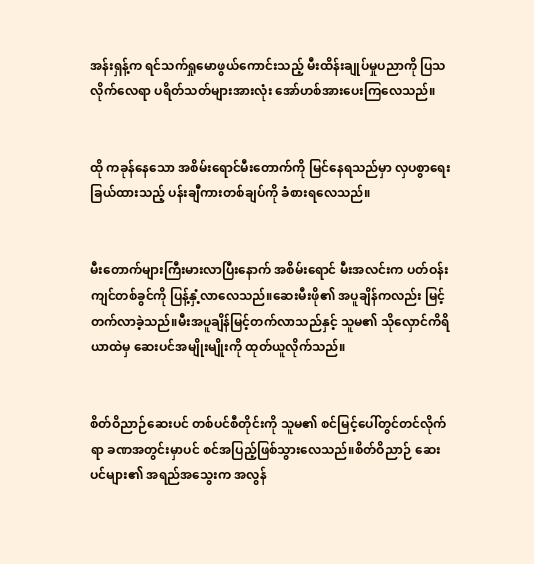အန်းရှန့်က ရင်သက်ရှုမောဖွယ်ကောင်းသည့် မီးထိန်းချုပ်မှုပညာကို ပြသလိုက်လေရာ ပရိတ်သတ်များအားလုံး အော်ဟစ်အားပေးကြလေသည်။


ထို ကခုန်နေသော အစိမ်းရောင်မီးတောက်ကို မြင်နေရသည်မှာ လှပစွာရေးခြယ်ထားသည့် ပန်းချီကားတစ်ချပ်ကို ခံစားရလေသည်။


မီးတောက်များကြီးမားလာပြီးနောက် အစိမ်းရောင် မီးအလင်းက ပတ်ဝန်းကျင်တစ်ခွင်ကို ပြန့်နှံ့လာလေသည်။ဆေးမီးဖို၏ အပူချိန်ကလည်း မြင့်တက်လာခဲ့သည်။မီးအပူချိန်မြင့်တက်လာသည်နှင့် သူမ၏ သိုလှောင်ကိရိယာထဲမှ ဆေးပင်အမျိုးမျိုးကို ထုတ်ယူလိုက်သည်။


စိတ်ဝိညာဉ်ဆေးပင် တစ်ပင်စီတိုင်းကို သူမ၏ စင်မြင့်ပေါ်တွင်တင်လိုက်ရာ ခဏအတွင်းမှာပင် စင်အပြည့်ဖြစ်သွားလေသည်။စိတ်ဝိညာဉ် ဆေးပင်များ၏ အရည်အသွေးက အလွန်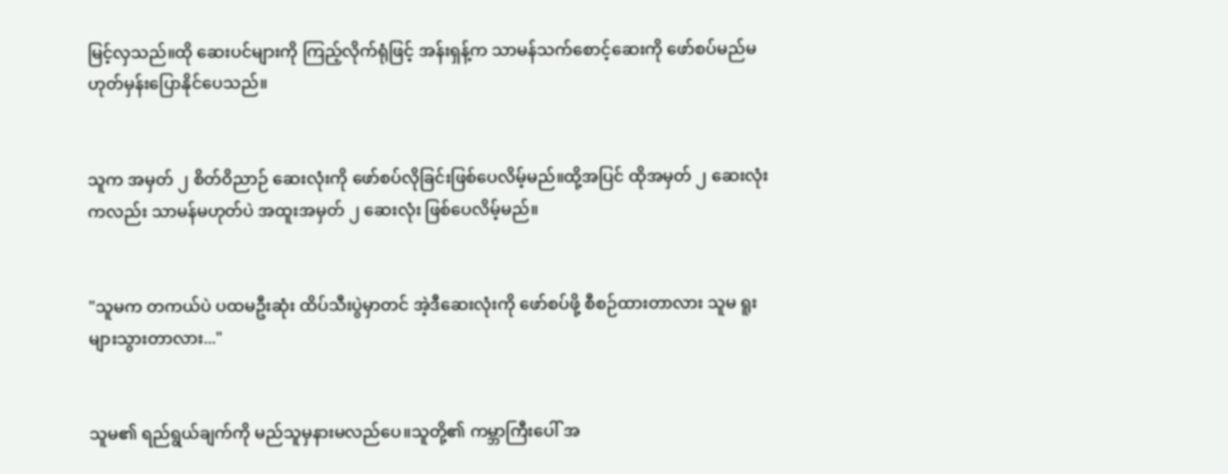မြင့်လှသည်။ထို ဆေးပင်များကို ကြည့်လိုက်ရုံဖြင့် အန်းရှန့်က သာမန်သက်စောင့်ဆေးကို ဖော်စပ်မည်မဟုတ်မှန်းပြောနိုင်ပေသည်။


သူက အမှတ် ၂ စိတ်ဝိညာဉ် ဆေးလုံးကို ဖော်စပ်လိုခြင်းဖြစ်ပေလိမ့်မည်။ထို့အပြင် ထိုအမှတ် ၂ ဆေးလုံးကလည်း သာမန်မဟုတ်ပဲ အထူးအမှတ် ၂ ဆေးလုံး ဖြစ်ပေလိမ့်မည်။


"သူမက တကယ်ပဲ ပထမဦးဆုံး ထိပ်သီးပွဲမှာတင် အဲ့ဒီဆေးလုံးကို ဖော်စပ်ဖို့ စီစဉ်ထားတာလား သူမ ရူးများသွားတာလား..."


သူမ၏ ရည်ရွယ်ချက်ကို မည်သူမှနားမလည်ပေ။သူတို့၏ ကမ္ဘာကြီးပေါ် အ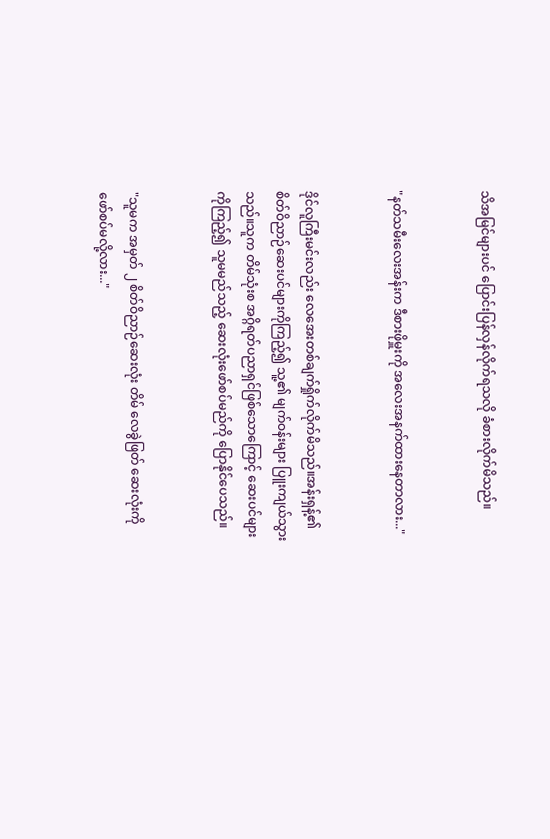သိအမြင်များပင် ပြောင်းပြန်လှန်လိုက်ရသလို ခံစားလိုက်မိသည်။


"နတ်သမီးလေးအန်းက ဒီစားဖိုမှူးကို အလေးအနက်ထားနေတာလား..."


ဒိုင်လူကြီးမင်းလည်း လေအေးတစ်ချက်ရှိုက်လိုက်မိသည်။အန်းရှန့်၏ စိတ်ဝိညာဉ်ဆေးပင်များကိုကြည့်၍ သူ့၏ မျက်ဝန်းများ ပြူးကျယ်သွားသည်။သူက တိမ်သုံးစ အဂ္ဂိရတ်ပညာရှင်ဖြစ်သောကြောင့် ဆေးပင်များကိုကြည့်၍ သူမမည်သည့် ဆေးလုံးဖော်စပ်မည်ကို ပြောနိုင်ပေသည်။


"သူမက အမှတ် ၂ စိတ်ဝိညာဉ်ဆေးလုံး တိမ် လေခွဲဖြတ် ဆေးလုံးကို ဖော်စပ်မလို့လား..."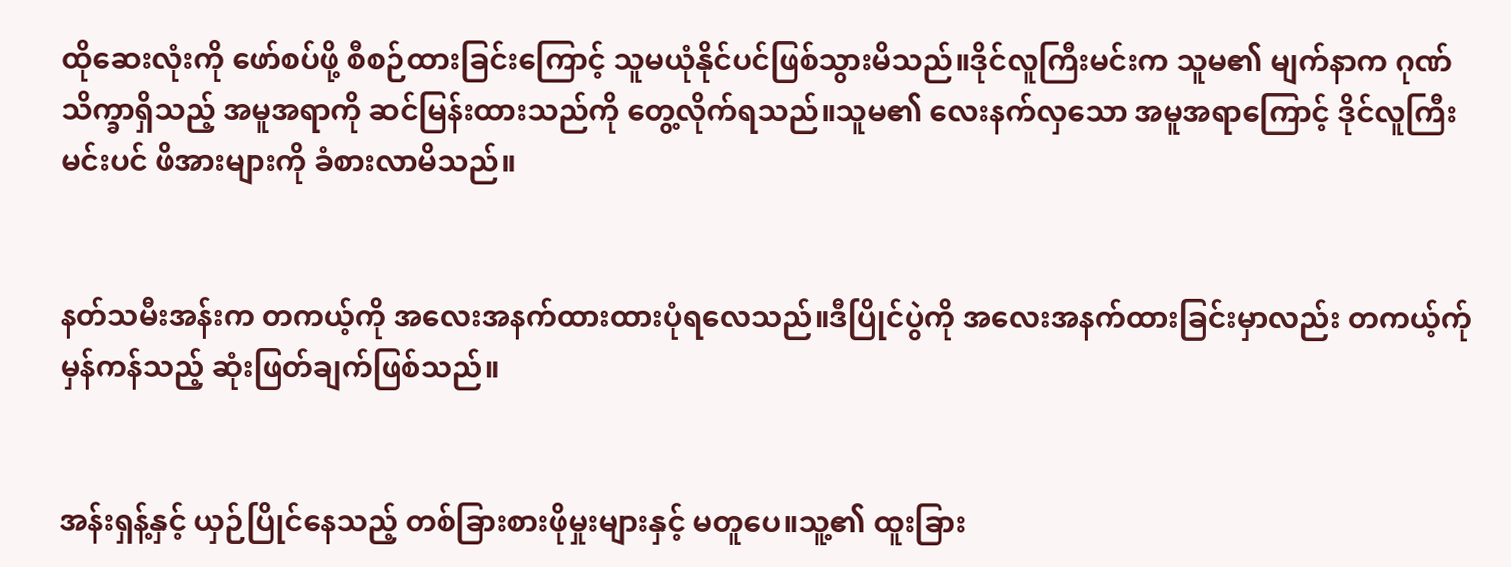ထိုဆေးလုံးကို ဖော်စပ်ဖို့ စီစဉ်ထားခြင်းကြောင့် သူမယုံနိုင်ပင်ဖြစ်သွားမိသည်။ဒိုင်လူကြီးမင်းက သူမ၏ မျက်နာက ဂုဏ်သိက္ခာရှိသည့် အမူအရာကို ဆင်မြန်းထားသည်ကို တွေ့လိုက်ရသည်။သူမ၏ လေးနက်လှသော အမူအရာကြောင့် ဒိုင်လူကြီးမင်းပင် ဖိအားများကို ခံစားလာမိသည်။


နတ်သမီးအန်းက တကယ့်ကို အလေးအနက်ထားထားပုံရလေသည်။ဒီပြိုင်ပွဲကို အလေးအနက်ထားခြင်းမှာလည်း တကယ့်က်ု မှန်ကန်သည့် ဆုံးဖြတ်ချက်ဖြစ်သည်။


အန်းရှန့်နှင့် ယှဉ်ပြိုင်နေသည့် တစ်ခြားစားဖိုမှုးများနှင့် မတူပေ။သူ့၏ ထူးခြား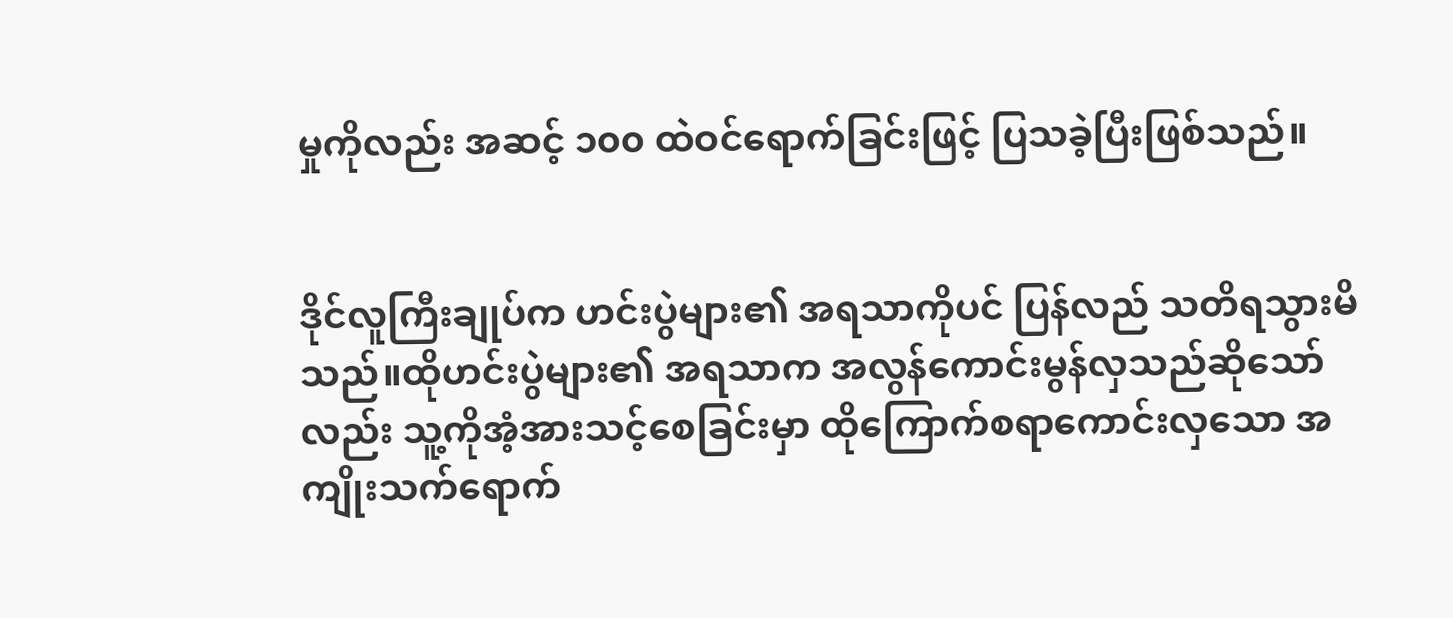မှုကိုလည်း အဆင့် ၁၀၀ ထဲဝင်ရောက်ခြင်းဖြင့် ပြသခဲ့ပြီးဖြစ်သည်။


ဒိုင်လူကြီးချုပ်က ဟင်းပွဲများ၏ အရသာကိုပင် ပြန်လည် သတိရသွားမိသည်။ထိုဟင်းပွဲများ၏ အရသာက အလွန်ကောင်းမွန်လှသည်ဆိုသော်လည်း သူ့ကိုအံ့အားသင့်စေခြင်းမှာ ထိုကြောက်စရာကောင်းလှသော အကျိုးသက်ရောက်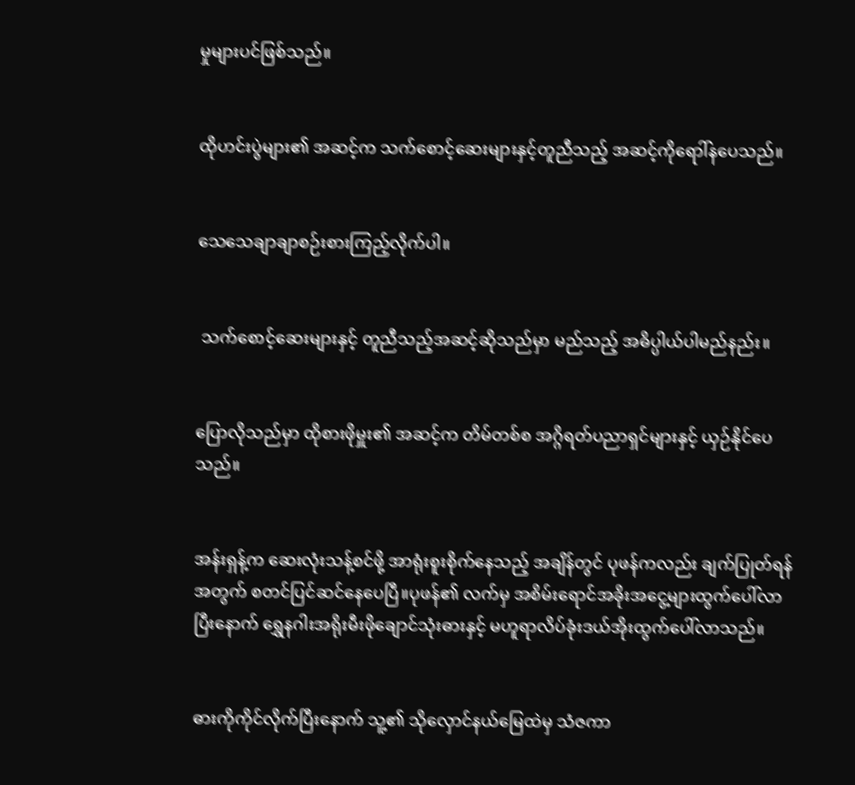မှုများပင်ဖြစ်သည်။


ထိုဟင်းပွဲများ၏ အဆင့်က သက်စောင့်ဆေးများနှင့်တူညီသည့် အဆင့်ကိုရောါ်နပေသည်။


သေသေချာချာစဉ်းစားကြည့်လိုက်ပါ။


 သက်စောင့်ဆေးများနှင့် တူညီသည့်အဆင့်ဆိုသည်မှာ မည်သည့် အဓိပ္ပါယ်ပါမည်နည်း။


ပြောလိုသည်မှာ ထိုစားဖိုမှူး၏ အဆင့်က တိမ်တစ်စ အဂ္ဂိရတ်ပညာရှင်များနှင့် ယှဉ်နိုင်ပေသည်။


အန်းရှန့်က ဆေးလုံးသန့်စင်ဖို့ အာရုံးစူးစိုက်နေသည့် အချိန်တွင် ပုဖန်ကလည်း ချက်ပြုတ်ရန်အတွက် စတင်ပြင်ဆင်နေပေပြီ။ပုဖန်၏ လက်မှ အစိမ်းရောင်အခိုးအငွေ့များထွက်ပေါ်လာပြီးနောက် ရွှေနဂါးအရိုးမီးဖိုချောင်သုံးဓားနှင့် မဟူရာလိပ်ခုံးဒယ်အိုးထွက်ပေါ်လာသည်။


ဓားကိုကိုင်လိုက်ပြီးနောက် သူ့၏ သိုလှောင်နယ်မြေထဲမှ သံဇကာ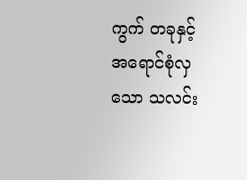ကွက် တခုနှင့် အရောင်စုံလှသော သလင်း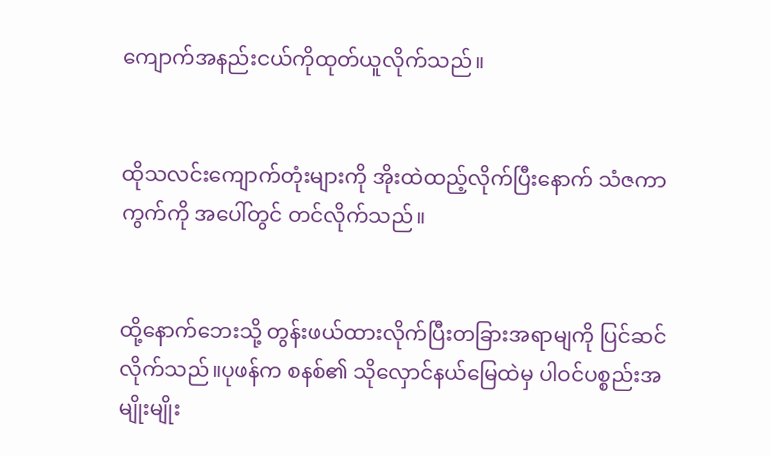ကျောက်အနည်းငယ်ကိုထုတ်ယူလိုက်သည်။


ထိုသလင်းကျောက်တုံးများကို အိုးထဲထည့်လိုက်ပြီးနောက် သံဇကာကွက်ကို အပေါ်တွင် တင်လိုက်သည်။


ထို့နောက်ဘေးသို့ တွန်းဖယ်ထားလိုက်ပြီးတခြားအရာမျကို ပြင်ဆင်လိုက်သည်။ပုဖန်က စနစ်၏ သိုလှောင်နယ်မြေထဲမှ ပါဝင်ပစ္စည်းအမျိုးမျိုး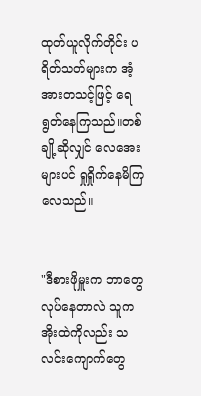ထုတ်ယူလိုက်တိုင်း ပရိတ်သတ်များက အံ့အားတသင့်ဖြင့် ရေရွတ်နေကြသည်။တစ်ချို့ဆိုလျှင် လေအေးများပင် ရှုရှိုက်နေမိကြလေသည်။


"ဒီစားဖိုမှူးက ဘာတွေလုပ်နေတာလဲ သူက အိုးထဲကိုလည်း သလင်းကျောက်တွေ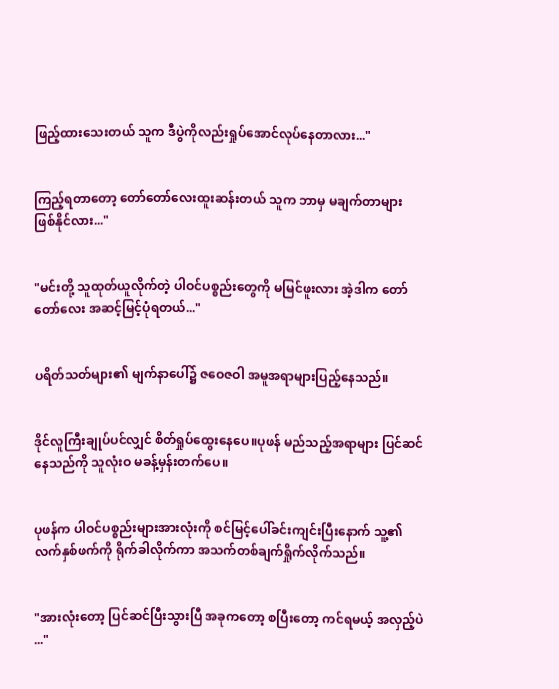ဖြည့်ထားသေးတယ် သူက ဒီပွဲကိုလည်းရှုပ်အောင်လုပ်နေတာလား..."


ကြည့်ရတာတော့ တော်တော်လေးထူးဆန်းတယ် သူက ဘာမှ မချက်တာများ ဖြစ်နိုင်လား..."


"မင်းတို့ သူထုတ်ယူလိုက်တဲ့ ပါဝင်ပစ္စည်းတွေကို မမြင်ဖူးလား အဲ့ဒါက တော်တော်လေး အဆင့်မြင့်ပုံရတယ်..."


ပရိတ်သတ်များ၏ မျက်နာပေါ်၌ ဇဝေဇဝါ အမူအရာများပြည့်နေသည်။


ဒိုင်လူကြီးချုပ်ပင်လျှင် စိတ်ရှုပ်ထွေးနေပေ။ပုဖန် မည်သည့်အရာများ ပြင်ဆင်နေသည်ကို သူလုံးဝ မခန့်မှန်းတက်ပေ။


ပုဖန်က ပါဝင်ပစ္စည်းများအားလုံးကို စင်မြင့်ပေါ်ခင်းကျင်းပြီးနောက် သူ့၏ လက်နှစ်ဖက်ကို ရိုက်ခါလိုက်ကာ အသက်တစ်ချက်ရှိုက်လိုက်သည်။


"အားလုံးတော့ ပြင်ဆင်ပြီးသွားပြီ အခုကတော့ စပြီးတော့ ကင်ရမယ့် အလှည့်ပဲ ..."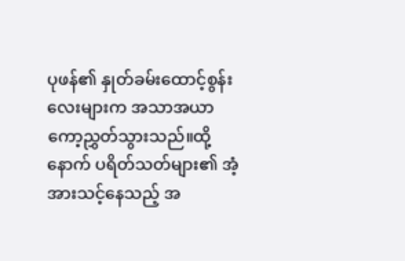ပုဖန်၏ နှုတ်ခမ်းထောင့်စွန်းလေးများက အသာအယာ ကော့ညွှတ်သွားသည်။ထို့နောက် ပရိတ်သတ်များ၏ အံ့အားသင့်နေသည့် အ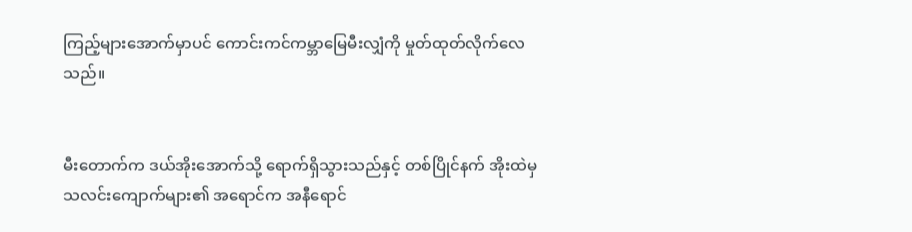ကြည့်များအောက်မှာပင် ကောင်းကင်ကမ္ဘာမြေမီးလျှံကို မှုတ်ထုတ်လိုက်လေသည်။


မီးတောက်က ဒယ်အိုးအောက်သို့ ရောက်ရှိသွားသည်နှင့် တစ်ပြိုင်နက် အိုးထဲမှ သလင်းကျောက်များ၏ အရောင်က အနီရောင်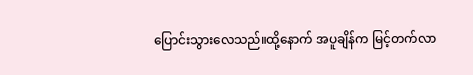ပြောင်းသွားလေသည်။ထို့နောက် အပူချိန်က မြင့်တက်လာ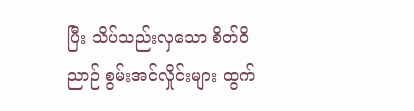ပြီး သိပ်သည်းလှသော စိတ်ဝိညာဉ် စွမ်းအင်လှိုင်းများ ထွက်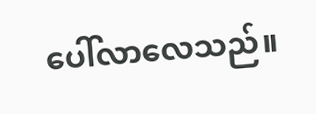ပေါ်လာလေသည်။